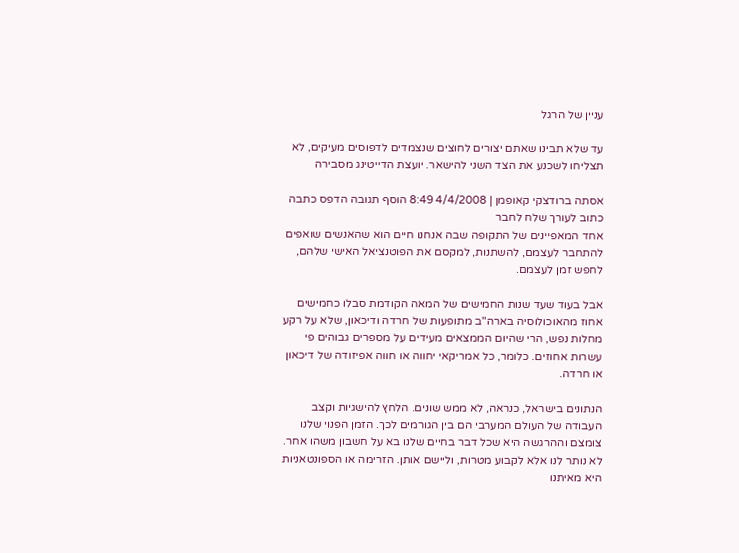עניין של הרגל

עד שלא תבינו שאתם יצורים לחוצים שנצמדים לדפוסים מעיקים, לא תצליחו לשכנע את הצד השני להישאר. יועצת הדייטינג מסבירה

אסתה ברודצקי קאופמן | 4/4/2008 8:49 הוסף תגובה הדפס כתבה כתוב לעורך שלח לחבר
אחד המאפיינים של התקופה שבה אנחנו חיים הוא שהאנשים שואפים להתחבר לעצמם, להשתנות, למקסם את הפוטנציאל האישי שלהם, לחפש זמן לעצמם.

אבל בעוד שעד שנות החמישים של המאה הקודמת סבלו כחמישים אחוז מהאוכולוסיה בארה"ב מתופעות של חרדה ודיכאון, שלא על רקע מחלות נפש, הרי שהיום הממצאים מעידים על מספרים גבוהים פי עשרות אחוזים. כלומר, כל אמריקאי יחווה או חווה אפיזודה של דיכאון או חרדה.

הנתונים בישראל, כנראה, לא ממש שונים. הלחץ להישגיות וקצב העבודה של העולם המערבי הם בין הגורמים לכך. הזמן הפנוי שלנו צומצם וההרגשה היא שכל דבר בחיים שלנו בא על חשבון משהו אחר. לא נותר לנו אלא לקבוע מטרות, וליישם אותן. הזרימה או הספונטאניות היא מאיתנו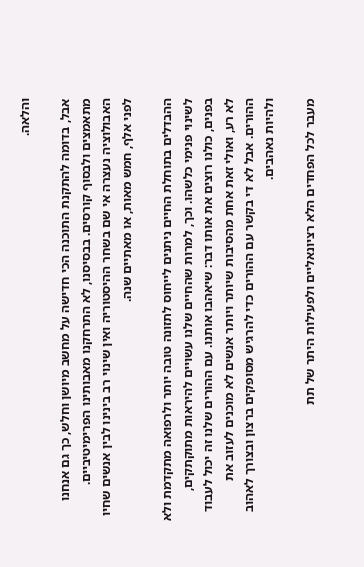והלאה.

אבל, בדומה להתקנת התוכנה הכי חדישה על מחשב מיושן וחלש, כך גם אנחנו מתאמצים ולבסוף קורסים. בבסיסנו, לא התרחקנו מאבותינו הפרימיטיביים. האבולוציה נעצרה אי שם בשחר ההיסטוריה ואין שינוי רב בינינו לבין אנשים שחיו לפני אלף, חמש מאות, או מאתיים שנה.

ההבדלים בתוחלת החיים ניתנים לייחוס לתזונה טובה יותר ולרפואה מתקדמת ולא לשינוי פנימי כלשהו. וכך, למרות שהחיים שלנו עשויים להיראות מתוקתקים, בפנים, כולנו רוצים את אותו דבר: שיאהבו אותנו. עם ההורים שלנו זה יכול לעבוד לא רע, ואולי זאת אחת מהסיבות שיותר ויותר אנשים לא מוכנים לעזוב את ההורים. אבל לא די בקשר עם ההורים כדי להרגיש מסופקים ברצון ובצורך לאהוב ולהיות נאהבים.

מעבר לכל הפחדים הלא רציונאליים ולפעילות היתר של תת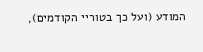המודע (ועל כך בטוריי הקודמים),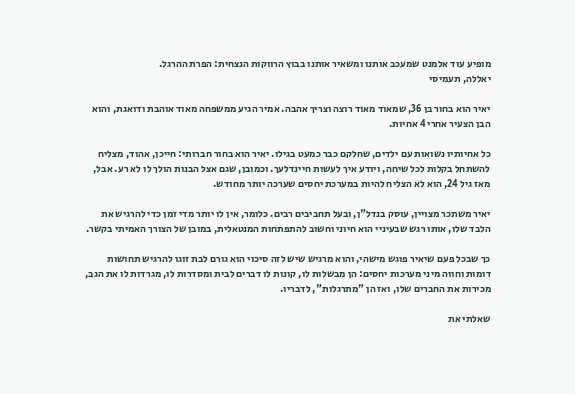מופיע עוד אלמנט שמעכב אותנו ומשאיר אותנו בבוץ הרווקות הנצחית: הפרת ההרגל.
יאללה, תעמיסי

יאיר הוא בחור בן 36, שמאוד מאוד רוצה וצריך אהבה. אמיר הגיע ממשפחה מאוד אוהבת ודואגת, והוא הבן הצעיר אחרי 4 אחיות.

כל אחיותיו נשואות עם ילדים, שחלקם כבר כמעט בגילו. יאיר הוא בחור חברותי: חייכן, אהוד, מצליח להשתחל בקלות לכל שיחה, ויודע איך לעשות חיינדלעך. וכמובן, שגם אצל הבנות הולך לו לא רע. אבל, מאז גיל 24, הוא לא הצליח להיות במערכת יחסים שערכה יותר מחודש.

יאיר משתכר מצויין, עוסק בנדל"ן, ובעל תחביבים רבים. כלומר, אין לו יותר מדי זמן כדי להרגיש את הלבד שלו, אותו רגש שבעיניי הוא חיוני וחשוב להתפתחות המנטאלית, במובן של הצורך האמיתי בקשר.

כך שבכל פעם שיאיר פוגש מישהי, והוא מרגיש שיש לזה סיכוי הוא גורם לבת זוגו להרגיש תחושות דומות וחווה מיני מערכות יחסים: הן מבשלות לו, קונות לו דברים לבית ומסדרות לו, מגרדות לו את הגב, מכירות את החברים שלו, ואז הן "מתרגלות", לדבריו.

שאלתי את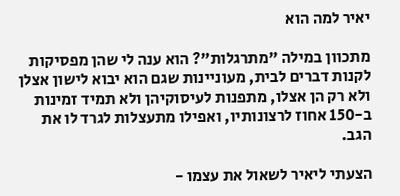יאיר למה הוא

מתכוון במילה "מתרגלות"? הוא ענה לי שהן מפסיקות לקנות דברים לבית, מעוניינות שגם הוא יבוא לישון אצלן ולא רק הן אצלו, מתפנות לעיסוקיהן ולא תמיד זמינות ב-150 אחוז לרצונותיו, ואפילו מתעצלות לגרד לו את הגב.

הצעתי ליאיר לשאול את עצמו -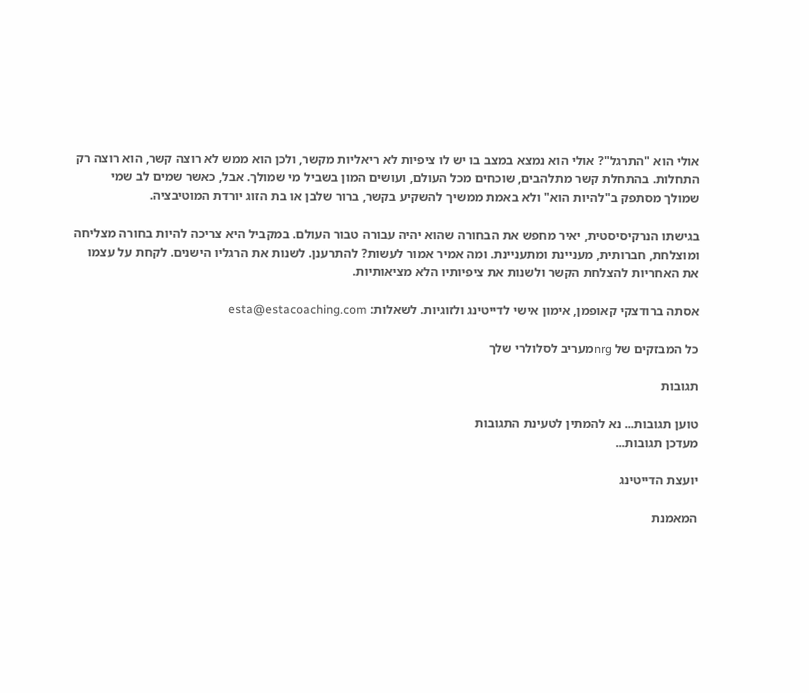אולי הוא "התרגל"? אולי הוא נמצא במצב בו יש לו ציפיות לא ריאליות מקשר, ולכן הוא ממש לא רוצה קשר, הוא רוצה רק התחלות. בהתחלת קשר מתלהבים, שוכחים מכל העולם, ועושים המון בשביל מי שמולך. אבל, כאשר שמים לב שמי שמולך מסתפק ב"להיות הוא" ולא באמת ממשיך להשקיע בקשר, ברור שלבן או בת הזוג יורדת המוטיבציה.

בגישתו הנרקיסיסטית, יאיר מחפש את הבחורה שהוא יהיה עבורה טבור העולם. במקביל היא צריכה להיות בחורה מצליחה ומוצלחת, חברותית, מעניינת ומתעניינת. ומה אמיר אמור לעשות? להתרענן. לשנות את הרגליו הישנים. לקחת על עצמו את האחריות להצלחת הקשר ולשנות את ציפיותיו הלא מציאותיות.

אסתה ברודצקי קאופמן, אימון אישי לדייטינג ולזוגיות. לשאלות: esta@estacoaching.com

כל המבזקים של nrgמעריב לסלולרי שלך

תגובות

טוען תגובות... נא להמתין לטעינת התגובות
מעדכן תגובות...

יועצת הדייטינג

המאמנת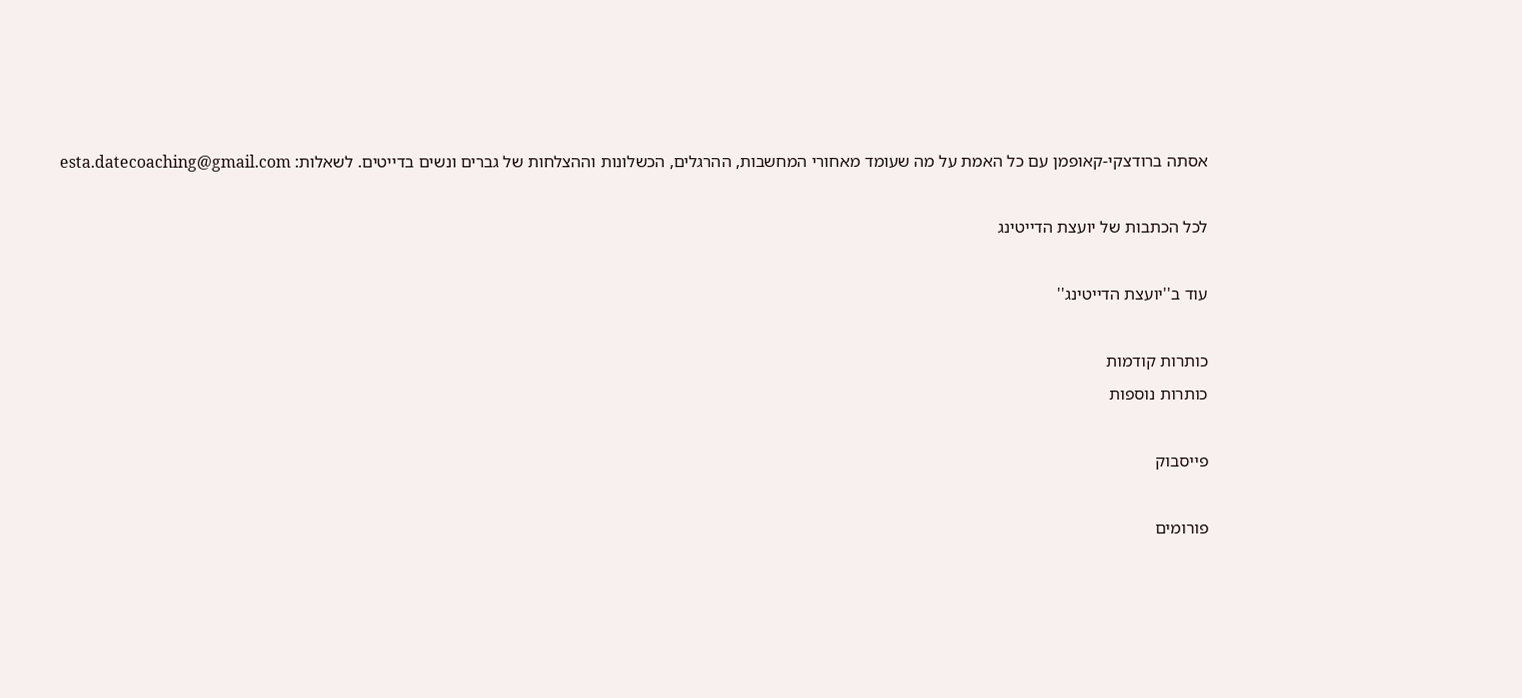אסתה ברודצקי-קאופמן עם כל האמת על מה שעומד מאחורי המחשבות, ההרגלים, הכשלונות וההצלחות של גברים ונשים בדייטים. לשאלות: esta.datecoaching@gmail.com

לכל הכתבות של יועצת הדייטינג

עוד ב''יועצת הדייטינג''

כותרות קודמות
כותרות נוספות

פייסבוק

פורומים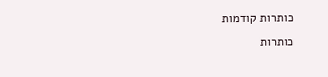כותרות קודמות
כותרות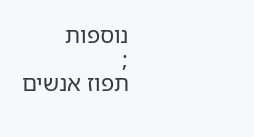נוספות
;
תפוז אנשים